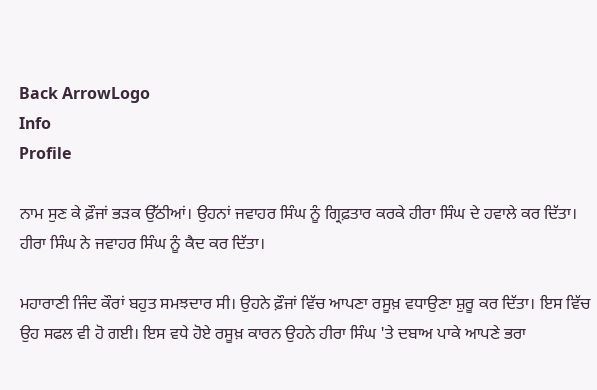Back ArrowLogo
Info
Profile

ਨਾਮ ਸੁਣ ਕੇ ਫ਼ੌਜਾਂ ਭੜਕ ਉੱਠੀਆਂ। ਉਹਨਾਂ ਜਵਾਹਰ ਸਿੰਘ ਨੂੰ ਗ੍ਰਿਫ਼ਤਾਰ ਕਰਕੇ ਹੀਰਾ ਸਿੰਘ ਦੇ ਹਵਾਲੇ ਕਰ ਦਿੱਤਾ। ਹੀਰਾ ਸਿੰਘ ਨੇ ਜਵਾਹਰ ਸਿੰਘ ਨੂੰ ਕੈਦ ਕਰ ਦਿੱਤਾ।

ਮਹਾਰਾਣੀ ਜਿੰਦ ਕੌਰਾਂ ਬਹੁਤ ਸਮਝਦਾਰ ਸੀ। ਉਹਨੇ ਫ਼ੌਜਾਂ ਵਿੱਚ ਆਪਣਾ ਰਸੂਖ਼ ਵਧਾਉਣਾ ਸ਼ੁਰੂ ਕਰ ਦਿੱਤਾ। ਇਸ ਵਿੱਚ ਉਹ ਸਫਲ ਵੀ ਹੋ ਗਈ। ਇਸ ਵਧੇ ਹੋਏ ਰਸੂਖ਼ ਕਾਰਨ ਉਹਨੇ ਹੀਰਾ ਸਿੰਘ 'ਤੇ ਦਬਾਅ ਪਾਕੇ ਆਪਣੇ ਭਰਾ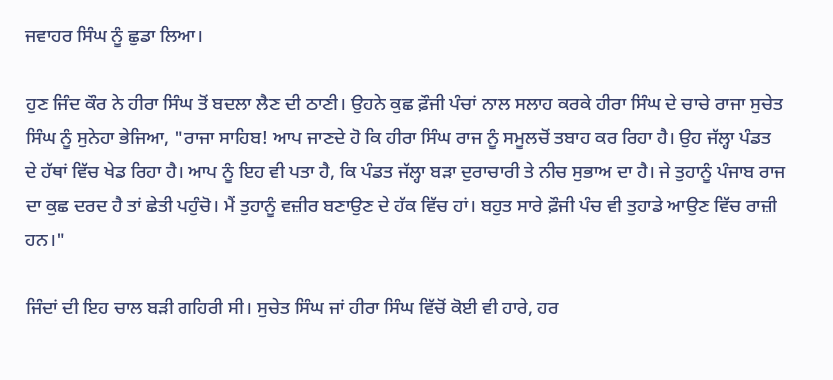ਜਵਾਹਰ ਸਿੰਘ ਨੂੰ ਛੁਡਾ ਲਿਆ।

ਹੁਣ ਜਿੰਦ ਕੌਰ ਨੇ ਹੀਰਾ ਸਿੰਘ ਤੋਂ ਬਦਲਾ ਲੈਣ ਦੀ ਠਾਣੀ। ਉਹਨੇ ਕੁਛ ਫ਼ੌਜੀ ਪੰਚਾਂ ਨਾਲ ਸਲਾਹ ਕਰਕੇ ਹੀਰਾ ਸਿੰਘ ਦੇ ਚਾਚੇ ਰਾਜਾ ਸੁਚੇਤ ਸਿੰਘ ਨੂੰ ਸੁਨੇਹਾ ਭੇਜਿਆ, "ਰਾਜਾ ਸਾਹਿਬ! ਆਪ ਜਾਣਦੇ ਹੋ ਕਿ ਹੀਰਾ ਸਿੰਘ ਰਾਜ ਨੂੰ ਸਮੂਲਚੋਂ ਤਬਾਹ ਕਰ ਰਿਹਾ ਹੈ। ਉਹ ਜੱਲ੍ਹਾ ਪੰਡਤ ਦੇ ਹੱਥਾਂ ਵਿੱਚ ਖੇਡ ਰਿਹਾ ਹੈ। ਆਪ ਨੂੰ ਇਹ ਵੀ ਪਤਾ ਹੈ, ਕਿ ਪੰਡਤ ਜੱਲ੍ਹਾ ਬੜਾ ਦੁਰਾਚਾਰੀ ਤੇ ਨੀਚ ਸੁਭਾਅ ਦਾ ਹੈ। ਜੇ ਤੁਹਾਨੂੰ ਪੰਜਾਬ ਰਾਜ ਦਾ ਕੁਛ ਦਰਦ ਹੈ ਤਾਂ ਛੇਤੀ ਪਹੁੰਚੋ। ਮੈਂ ਤੁਹਾਨੂੰ ਵਜ਼ੀਰ ਬਣਾਉਣ ਦੇ ਹੱਕ ਵਿੱਚ ਹਾਂ। ਬਹੁਤ ਸਾਰੇ ਫ਼ੌਜੀ ਪੰਚ ਵੀ ਤੁਹਾਡੇ ਆਉਣ ਵਿੱਚ ਰਾਜ਼ੀ ਹਨ।"

ਜਿੰਦਾਂ ਦੀ ਇਹ ਚਾਲ ਬੜੀ ਗਹਿਰੀ ਸੀ। ਸੁਚੇਤ ਸਿੰਘ ਜਾਂ ਹੀਰਾ ਸਿੰਘ ਵਿੱਚੋਂ ਕੋਈ ਵੀ ਹਾਰੇ, ਹਰ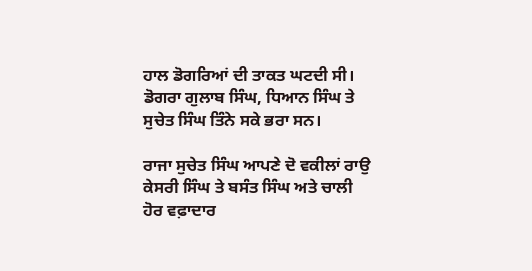ਹਾਲ ਡੋਗਰਿਆਂ ਦੀ ਤਾਕਤ ਘਟਦੀ ਸੀ। ਡੋਗਰਾ ਗੁਲਾਬ ਸਿੰਘ, ਧਿਆਨ ਸਿੰਘ ਤੇ ਸੁਚੇਤ ਸਿੰਘ ਤਿੰਨੇ ਸਕੇ ਭਰਾ ਸਨ।

ਰਾਜਾ ਸੁਚੇਤ ਸਿੰਘ ਆਪਣੇ ਦੋ ਵਕੀਲਾਂ ਰਾਉ ਕੇਸਰੀ ਸਿੰਘ ਤੇ ਬਸੰਤ ਸਿੰਘ ਅਤੇ ਚਾਲੀ ਹੋਰ ਵਫ਼ਾਦਾਰ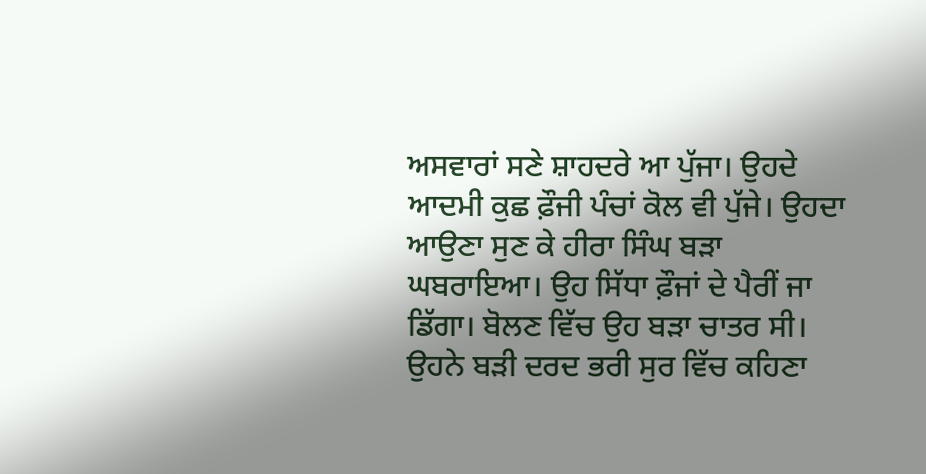ਅਸਵਾਰਾਂ ਸਣੇ ਸ਼ਾਹਦਰੇ ਆ ਪੁੱਜਾ। ਉਹਦੇ ਆਦਮੀ ਕੁਛ ਫ਼ੌਜੀ ਪੰਚਾਂ ਕੋਲ ਵੀ ਪੁੱਜੇ। ਉਹਦਾ ਆਉਣਾ ਸੁਣ ਕੇ ਹੀਰਾ ਸਿੰਘ ਬੜਾ ਘਬਰਾਇਆ। ਉਹ ਸਿੱਧਾ ਫ਼ੌਜਾਂ ਦੇ ਪੈਰੀਂ ਜਾ ਡਿੱਗਾ। ਬੋਲਣ ਵਿੱਚ ਉਹ ਬੜਾ ਚਾਤਰ ਸੀ। ਉਹਨੇ ਬੜੀ ਦਰਦ ਭਰੀ ਸੁਰ ਵਿੱਚ ਕਹਿਣਾ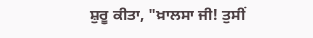ਸ਼ੁਰੂ ਕੀਤਾ, "ਖ਼ਾਲਸਾ ਜੀ! ਤੁਸੀਂ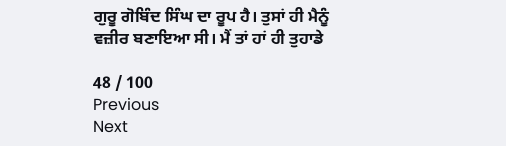ਗੁਰੂ ਗੋਬਿੰਦ ਸਿੰਘ ਦਾ ਰੂਪ ਹੈ। ਤੁਸਾਂ ਹੀ ਮੈਨੂੰ ਵਜ਼ੀਰ ਬਣਾਇਆ ਸੀ। ਮੈਂ ਤਾਂ ਹਾਂ ਹੀ ਤੁਹਾਡੇ

48 / 100
Previous
Next